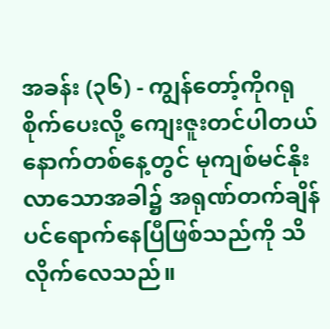အခန်း (၃၆) - ကျွန်တော့်ကိုဂရုစိုက်ပေးလို့ ကျေးဇူးတင်ပါတယ်
နောက်တစ်နေ့တွင် မုကျစ်မင်နိုးလာသောအခါ၌ အရုဏ်တက်ချိန်ပင်ရောက်နေပြီဖြစ်သည်ကို သိလိုက်လေသည်။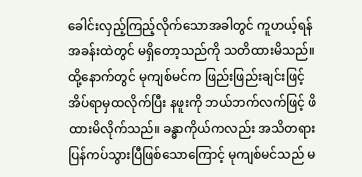ခေါင်းလှည့်ကြည့်လိုက်သောအခါတွင် ကူဟယ့်ရန် အခန်းထဲတွင် မရှိတော့သည်ကို သတိထားမိသည်။ ထို့နောက်တွင် မုကျစ်မင်က ဖြည်းဖြည်းချင်းဖြင့် အိပ်ရာမှထလိုက်ပြီး နဖူးကို ဘယ်ဘက်လက်ဖြင့် ဖိထားမိလိုက်သည်။ ခန္ဓာကိုယ်ကလည်း အသိတရားပြန်ကပ်သွားပြီဖြစ်သောကြောင့် မုကျစ်မင်သည် မ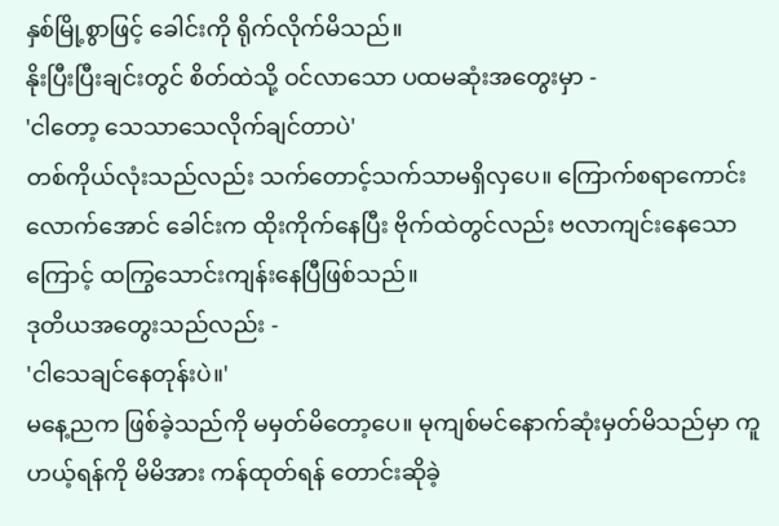နှစ်မြို့စွာဖြင့် ခေါင်းကို ရိုက်လိုက်မိသည်။
နိုးပြီးပြီးချင်းတွင် စိတ်ထဲသို့ ဝင်လာသော ပထမဆုံးအတွေးမှာ -
'ငါတော့ သေသာသေလိုက်ချင်တာပဲ'
တစ်ကိုယ်လုံးသည်လည်း သက်တောင့်သက်သာမရှိလှပေ။ ကြောက်စရာကောင်းလောက်အောင် ခေါင်းက ထိုးကိုက်နေပြီး ဗိုက်ထဲတွင်လည်း ဗလာကျင်းနေသောကြောင့် ထကြွသောင်းကျန်းနေပြီဖြစ်သည်။
ဒုတိယအတွေးသည်လည်း -
'ငါသေချင်နေတုန်းပဲ။'
မနေ့ညက ဖြစ်ခဲ့သည်ကို မမှတ်မိတော့ပေ။ မုကျစ်မင်နောက်ဆုံးမှတ်မိသည်မှာ ကူဟယ့်ရန်ကို မိမိအား ကန်ထုတ်ရန် တောင်းဆိုခဲ့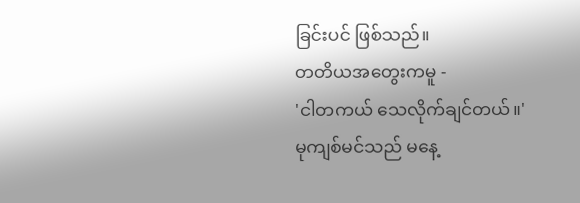ခြင်းပင် ဖြစ်သည်။
တတိယအတွေးကမူ -
'ငါတကယ် သေလိုက်ချင်တယ်။'
မုကျစ်မင်သည် မနေ့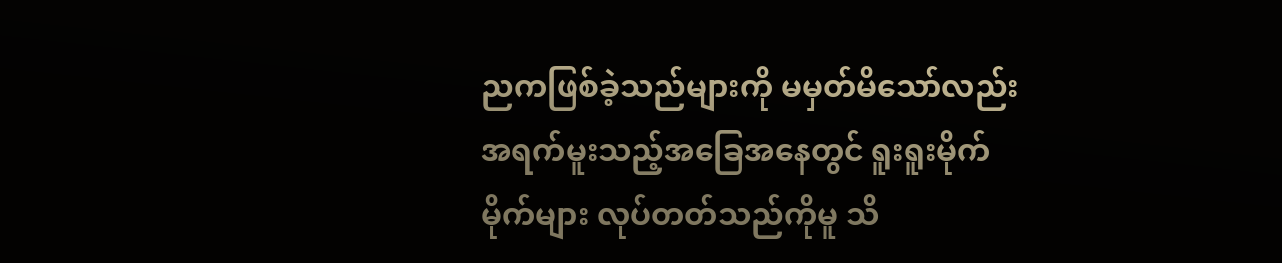ညကဖြစ်ခဲ့သည်များကို မမှတ်မိသော်လည်း အရက်မူးသည့်အခြေအနေတွင် ရူးရူးမိုက်မိုက်များ လုပ်တတ်သည်ကိုမူ သိ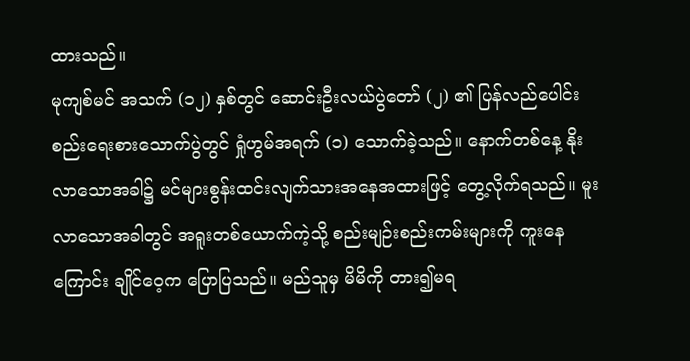ထားသည်။
မုကျစ်မင် အသက် (၁၂) နှစ်တွင် ဆောင်းဦးလယ်ပွဲတော် (၂) ၏ ပြန်လည်ပေါင်းစည်းရေးစားသောက်ပွဲတွင် ရှုံဟွမ်အရက် (၁) သောက်ခဲ့သည်။ နောက်တစ်နေ့ နိုးလာသောအခါ၌ မင်များစွန်းထင်းလျက်သားအနေအထားဖြင့် တွေ့လိုက်ရသည်။ မူးလာသောအခါတွင် အရူးတစ်ယောက်ကဲ့သို့ စည်းမျဉ်းစည်းကမ်းများကို ကူးနေကြောင်း ချိုင်ဝေ့က ပြောပြသည်။ မည်သူမှ မိမိကို တား၍မရ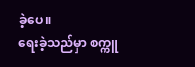ခဲ့ပေ။
ရေးခဲ့သည်မှာ စက္ကူ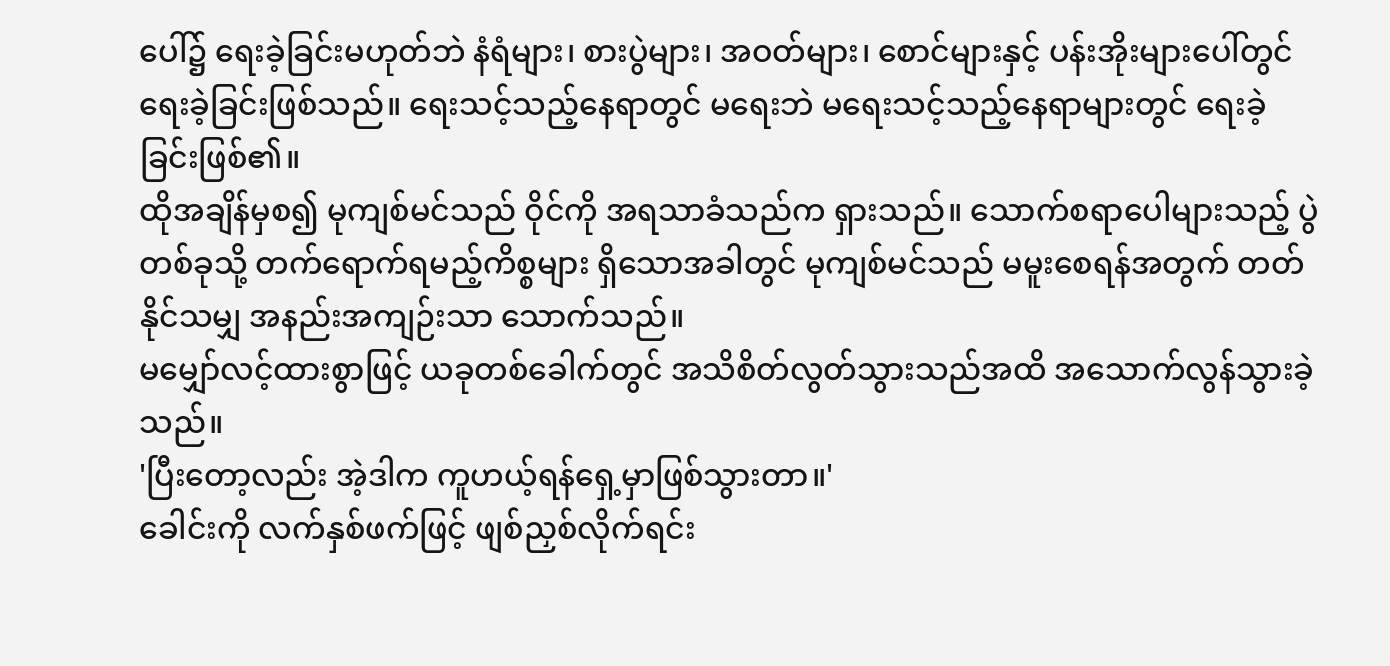ပေါ်၌ ရေးခဲ့ခြင်းမဟုတ်ဘဲ နံရံများ၊ စားပွဲများ၊ အဝတ်များ၊ စောင်များနှင့် ပန်းအိုးများပေါ်တွင် ရေးခဲ့ခြင်းဖြစ်သည်။ ရေးသင့်သည့်နေရာတွင် မရေးဘဲ မရေးသင့်သည့်နေရာများတွင် ရေးခဲ့ခြင်းဖြစ်၏။
ထိုအချိန်မှစ၍ မုကျစ်မင်သည် ဝိုင်ကို အရသာခံသည်က ရှားသည်။ သောက်စရာပေါများသည့် ပွဲတစ်ခုသို့ တက်ရောက်ရမည့်ကိစ္စများ ရှိသောအခါတွင် မုကျစ်မင်သည် မမူးစေရန်အတွက် တတ်နိုင်သမျှ အနည်းအကျဉ်းသာ သောက်သည်။
မမျှော်လင့်ထားစွာဖြင့် ယခုတစ်ခေါက်တွင် အသိစိတ်လွတ်သွားသည်အထိ အသောက်လွန်သွားခဲ့သည်။
'ပြီးတော့လည်း အဲ့ဒါက ကူဟယ့်ရန်ရှေ့မှာဖြစ်သွားတာ။'
ခေါင်းကို လက်နှစ်ဖက်ဖြင့် ဖျစ်ညှစ်လိုက်ရင်း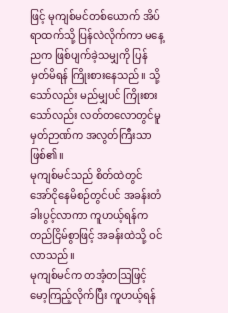ဖြင့် မုကျစ်မင်တစ်ယောက် အိပ်ရာထက်သို့ ပြန်လဲလိုက်ကာ မနေ့ညက ဖြစ်ပျက်ခဲ့သမျှကို ပြန်မှတ်မိရန် ကြိုးစားနေသည်။ သို့သော်လည်း မည်မျှပင် ကြိုးစားသော်လည်း လတ်တလောတွင်မူ မှတ်ဉာဏ်က အလွတ်ကြီးသာဖြစ်၏။
မုကျစ်မင်သည် စိတ်ထဲတွင် အော်ငိုနေမိစဉ်တွင်ပင် အခန်းတံခါးပွင့်လာကာ ကူဟယ့်ရန်က တည်ငြိမ်စွာဖြင့် အခန်းထဲသို့ ဝင်လာသည်။
မုကျစ်မင်က တအံ့တဩဖြင့် မော့ကြည့်လိုက်ပြီး ကူဟယ့်ရန်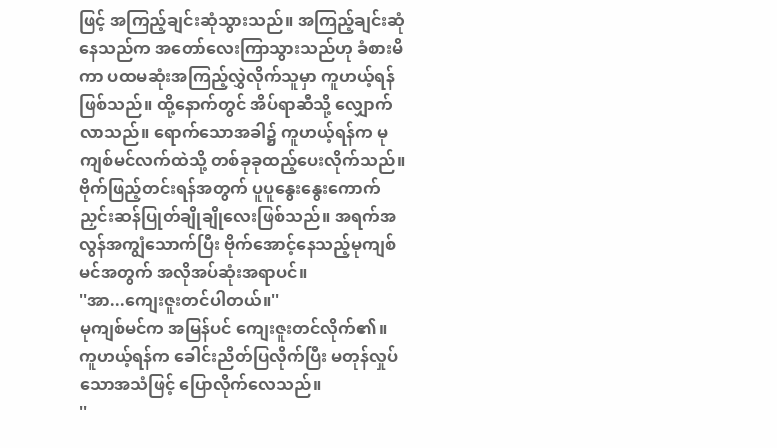ဖြင့် အကြည့်ချင်းဆုံသွားသည်။ အကြည့်ချင်းဆုံနေသည်က အတော်လေးကြာသွားသည်ဟု ခံစားမိကာ ပထမဆုံးအကြည့်လွှဲလိုက်သူမှာ ကူဟယ့်ရန်ဖြစ်သည်။ ထို့နောက်တွင် အိပ်ရာဆီသို့ လျှောက်လာသည်။ ရောက်သောအခါ၌ ကူဟယ့်ရန်က မုကျစ်မင်လက်ထဲသို့ တစ်ခုခုထည့်ပေးလိုက်သည်။
ဗိုက်ဖြည့်တင်းရန်အတွက် ပူပူနွေးနွေးကောက်ညှင်းဆန်ပြုတ်ချိုချိုလေးဖြစ်သည်။ အရက်အလွန်အကျွံသောက်ပြီး ဗိုက်အောင့်နေသည့်မုကျစ်မင်အတွက် အလိုအပ်ဆုံးအရာပင်။
''အာ...ကျေးဇူးတင်ပါတယ်။''
မုကျစ်မင်က အမြန်ပင် ကျေးဇူးတင်လိုက်၏။
ကူဟယ့်ရန်က ခေါင်းညိတ်ပြလိုက်ပြီး မတုန်လှုပ်သောအသံဖြင့် ပြောလိုက်လေသည်။
''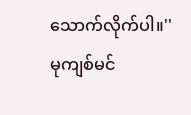သောက်လိုက်ပါ။''
မုကျစ်မင်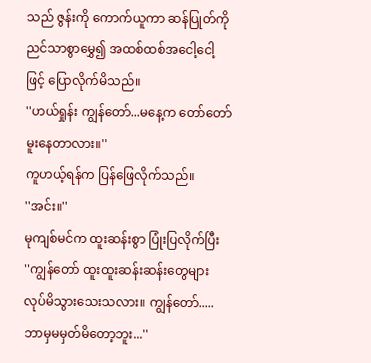သည် ဇွန်းကို ကောက်ယူကာ ဆန်ပြုတ်ကို ညင်သာစွာမွှေ၍ အထစ်ထစ်အငေါ့ငေါ့ဖြင့် ပြောလိုက်မိသည်။
''ဟယ်ရှုန်း ကျွန်တော်...မနေ့က တော်တော်မူးနေတာလား။''
ကူဟယ့်ရန်က ပြန်ဖြေလိုက်သည်။
''အင်း။''
မုကျစ်မင်က ထူးဆန်းစွာ ပြုံးပြလိုက်ပြီး
''ကျွန်တော် ထူးထူးဆန်းဆန်းတွေများ လုပ်မိသွားသေးသလား။ ကျွန်တော်..... ဘာမှမမှတ်မိတော့ဘူး...''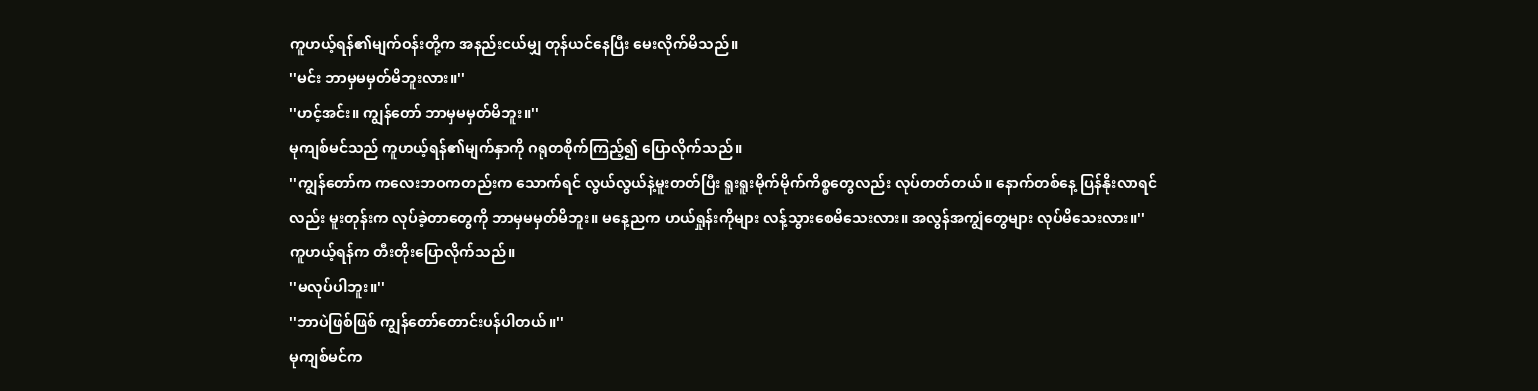ကူဟယ့်ရန်၏မျက်ဝန်းတို့က အနည်းငယ်မျှ တုန်ယင်နေပြီး မေးလိုက်မိသည်။
''မင်း ဘာမှမမှတ်မိဘူးလား။''
''ဟင့်အင်း။ ကျွန်တော် ဘာမှမမှတ်မိဘူး။''
မုကျစ်မင်သည် ကူဟယ့်ရန်၏မျက်နှာကို ဂရုတစိုက်ကြည့်၍ ပြောလိုက်သည်။
''ကျွန်တော်က ကလေးဘဝကတည်းက သောက်ရင် လွယ်လွယ်နဲ့မူးတတ်ပြီး ရူးရူးမိုက်မိုက်ကိစ္စတွေလည်း လုပ်တတ်တယ်။ နောက်တစ်နေ့ ပြန်နိုးလာရင်လည်း မူးတုန်းက လုပ်ခဲ့တာတွေကို ဘာမှမမှတ်မိဘူး။ မနေ့ညက ဟယ်ရှုန်းကိုများ လန့်သွားစေမိသေးလား။ အလွန်အကျွံတွေများ လုပ်မိသေးလား။''
ကူဟယ့်ရန်က တီးတိုးပြောလိုက်သည်။
''မလုပ်ပါဘူး။''
''ဘာပဲဖြစ်ဖြစ် ကျွန်တော်တောင်းပန်ပါတယ်။''
မုကျစ်မင်က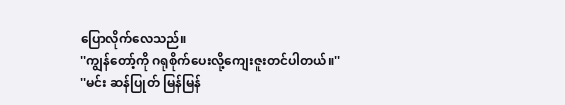ပြောလိုက်လေသည်။
''ကျွန်တော့်ကို ဂရုစိုက်ပေးလို့ကျေးဇူးတင်ပါတယ်။''
''မင်း ဆန်ပြုတ် မြန်မြန်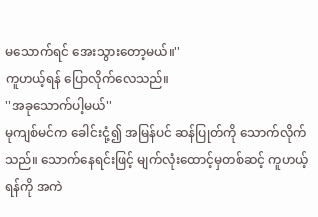မသောက်ရင် အေးသွားတော့မယ်။''
ကူဟယ့်ရန် ပြောလိုက်လေသည်။
''အခုသောက်ပါ့မယ်''
မုကျစ်မင်က ခေါင်းငုံ့၍ အမြန်ပင် ဆန်ပြုတ်ကို သောက်လိုက်သည်။ သောက်နေရင်းဖြင့် မျက်လုံးထောင့်မှတစ်ဆင့် ကူဟယ့်ရန်ကို အကဲ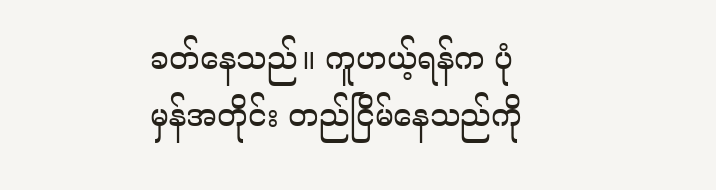ခတ်နေသည်။ ကူဟယ့်ရန်က ပုံမှန်အတိုင်း တည်ငြိမ်နေသည်ကို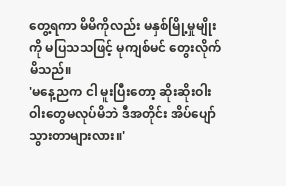တွေ့ရကာ မိမိကိုလည်း မနှစ်မြို့မှုမျိုးကို မပြသသဖြင့် မုကျစ်မင် တွေးလိုက်မိသည်။
'မနေ့ညက ငါ မူးပြီးတော့ ဆိုးဆိုးဝါးဝါးတွေမလုပ်မိဘဲ ဒီအတိုင်း အိပ်ပျော်သွားတာများလား။'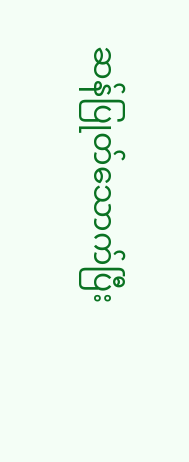ဆန်ပြုတ်သောက်ပြီး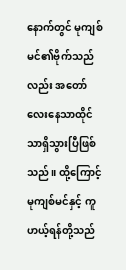နောက်တွင် မုကျစ်မင်၏ဗိုက်သည်လည်း အတော်လေးနေသာထိုင်သာရှိသွားပြီဖြစ်သည်။ ထို့ကြောင့် မုကျစ်မင်နှင့် ကူဟယ့်ရန်တို့သည်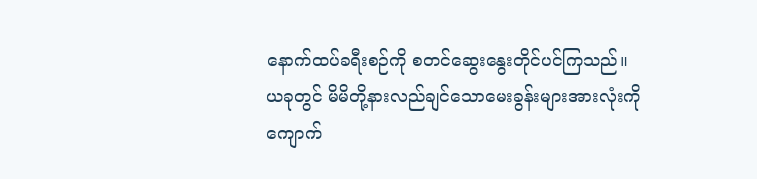နောက်ထပ်ခရီးစဉ်ကို စတင်ဆွေးနွေးတိုင်ပင်ကြသည်။
ယခုတွင် မိမိတို့နားလည်ချင်သောမေးခွန်းများအားလုံးကို ကျောက်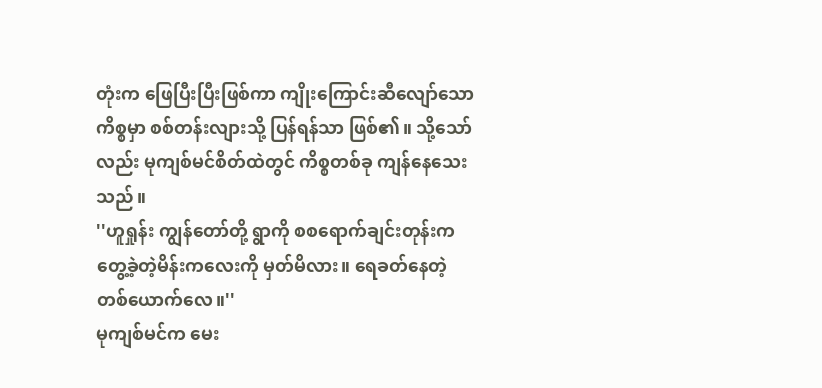တုံးက ဖြေပြီးပြီးဖြစ်ကာ ကျိုးကြောင်းဆီလျော်သောကိစ္စမှာ စစ်တန်းလျားသို့ ပြန်ရန်သာ ဖြစ်၏။ သို့သော်လည်း မုကျစ်မင်စိတ်ထဲတွင် ကိစ္စတစ်ခု ကျန်နေသေးသည်။
''ဟူရှုန်း ကျွန်တော်တို့ ရွာကို စစရောက်ချင်းတုန်းက တွေ့ခဲ့တဲ့မိန်းကလေးကို မှတ်မိလား။ ရေခတ်နေတဲ့တစ်ယောက်လေ။''
မုကျစ်မင်က မေး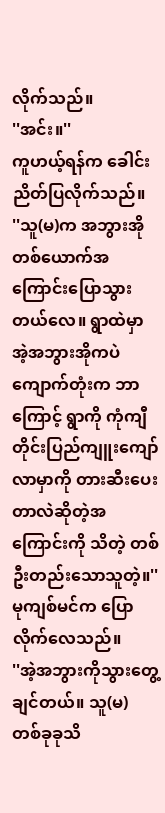လိုက်သည်။
''အင်း။''
ကူဟယ့်ရန်က ခေါင်းညိတ်ပြလိုက်သည်။
''သူ(မ)က အဘွားအိုတစ်ယောက်အကြောင်းပြောသွားတယ်လေ။ ရွာထဲမှာ အဲ့အဘွားအိုကပဲ ကျောက်တုံးက ဘာကြောင့် ရွာကို ကုံကျီတိုင်းပြည်ကျူးကျော်လာမှာကို တားဆီးပေးတာလဲဆိုတဲ့အကြောင်းကို သိတဲ့ တစ်ဦးတည်းသောသူတဲ့။''
မုကျစ်မင်က ပြောလိုက်လေသည်။
''အဲ့အဘွားကိုသွားတွေ့ချင်တယ်။ သူ(မ) တစ်ခုခုသိ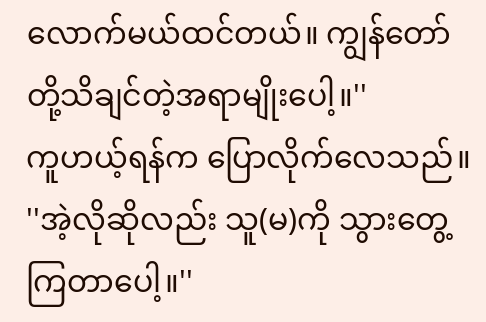လောက်မယ်ထင်တယ်။ ကျွန်တော်တို့သိချင်တဲ့အရာမျိုးပေါ့။''
ကူဟယ့်ရန်က ပြောလိုက်လေသည်။
''အဲ့လိုဆိုလည်း သူ(မ)ကို သွားတွေ့ကြတာပေါ့။''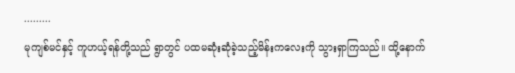.........
မုကျစ်မင်နှင့် ကူဟယ့်ရန်တို့သည် ရွာတွင် ပထမဆုံးဆုံခဲ့သည့်မိန်းကလေးကို သွားရှာကြသည်။ ထို့နောက်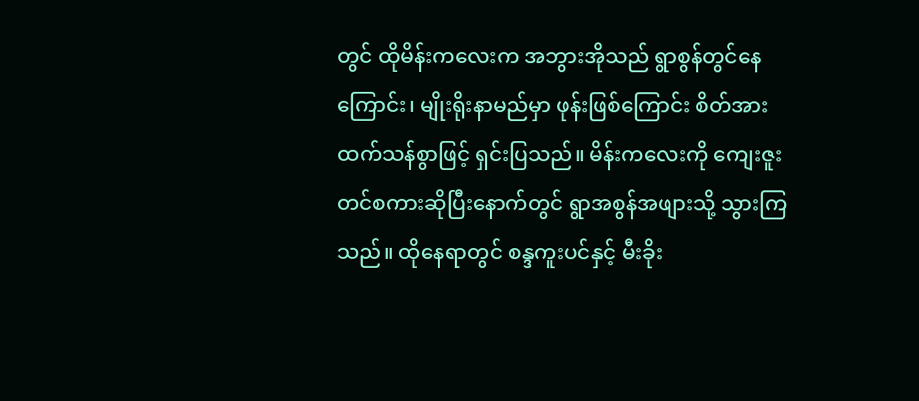တွင် ထိုမိန်းကလေးက အဘွားအိုသည် ရွာစွန်တွင်နေကြောင်း၊ မျိုးရိုးနာမည်မှာ ဖုန်းဖြစ်ကြောင်း စိတ်အားထက်သန်စွာဖြင့် ရှင်းပြသည်။ မိန်းကလေးကို ကျေးဇူးတင်စကားဆိုပြီးနောက်တွင် ရွာအစွန်အဖျားသို့ သွားကြသည်။ ထိုနေရာတွင် စန္ဒကူးပင်နှင့် မီးခိုး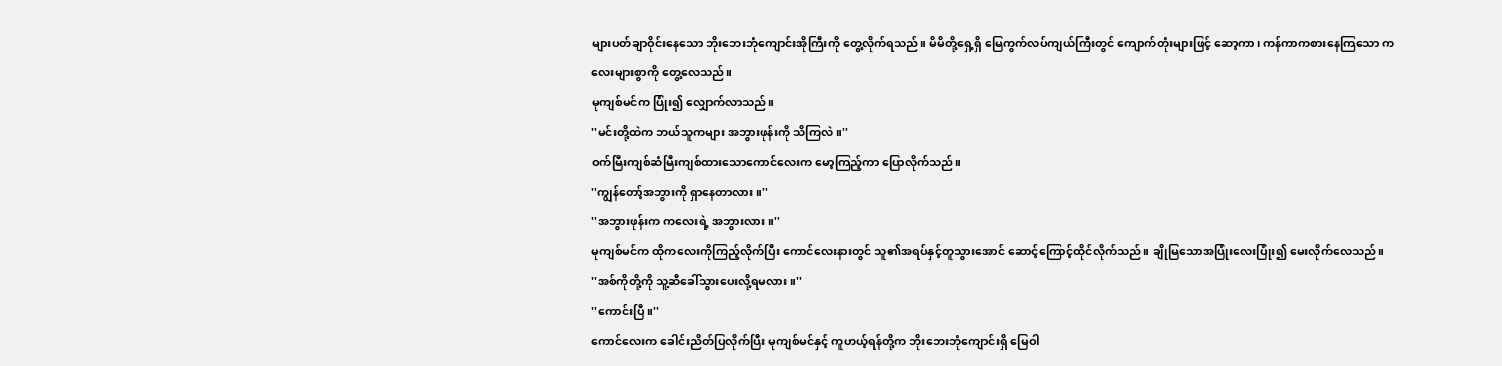များပတ်ချာဝိုင်းနေသော ဘိုးဘေးဘုံကျောင်းအိုကြီးကို တွေ့လိုက်ရသည်။ မိမိတို့ရှေ့ရှိ မြေကွက်လပ်ကျယ်ကြီးတွင် ကျောက်တုံးများဖြင့် ဆော့ကာ၊ ကန်ကာကစားနေကြသော ကလေးများစွာကို တွေ့လေသည်။
မုကျစ်မင်က ပြုံး၍ လျှောက်လာသည်။
''မင်းတို့ထဲက ဘယ်သူကများ အဘွားဖုန်းကို သိကြလဲ။''
ဝက်မြီးကျစ်ဆံမြီးကျစ်ထားသောကောင်လေးက မော့ကြည့်ကာ ပြောလိုက်သည်။
''ကျွန်တော့်အဘွားကို ရှာနေတာလား။''
''အဘွားဖုန်းက ကလေးရဲ့ အဘွားလား။''
မုကျစ်မင်က ထိုကလေးကိုကြည့်လိုက်ပြီး ကောင်လေးနားတွင် သူ၏အရပ်နှင့်တူသွားအောင် ဆောင့်ကြောင့်ထိုင်လိုက်သည်။ ချိုမြသောအပြုံးလေးပြုံး၍ မေးလိုက်လေသည်။
''အစ်ကိုတို့ကို သူ့ဆီခေါ်သွားပေးလို့ရမလား။''
''ကောင်းပြီ။''
ကောင်လေးက ခေါင်းညိတ်ပြလိုက်ပြီး မုကျစ်မင်နှင့် ကူဟယ့်ရန်တို့က ဘိုးဘေးဘုံကျောင်းရှိ မြေဝါ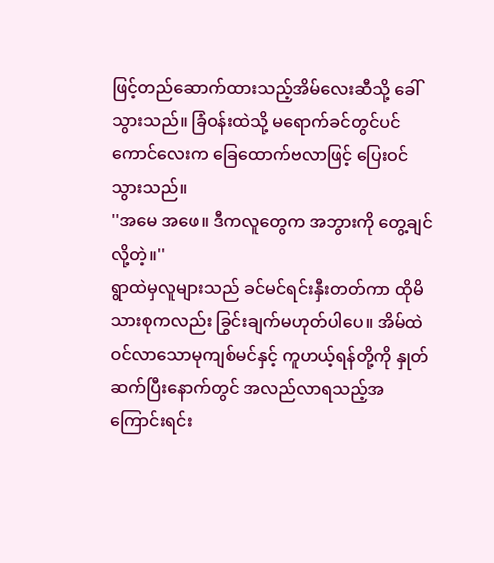ဖြင့်တည်ဆောက်ထားသည့်အိမ်လေးဆီသို့ ခေါ်သွားသည်။ ခြံဝန်းထဲသို့ မရောက်ခင်တွင်ပင် ကောင်လေးက ခြေထောက်ဗလာဖြင့် ပြေးဝင်သွားသည်။
''အမေ အဖေ။ ဒီကလူတွေက အဘွားကို တွေ့ချင်လို့တဲ့။''
ရွာထဲမှလူများသည် ခင်မင်ရင်းနှီးတတ်ကာ ထိုမိသားစုကလည်း ခြွင်းချက်မဟုတ်ပါပေ။ အိမ်ထဲဝင်လာသောမုကျစ်မင်နှင့် ကူဟယ့်ရန်တို့ကို နှုတ်ဆက်ပြီးနောက်တွင် အလည်လာရသည့်အကြောင်းရင်း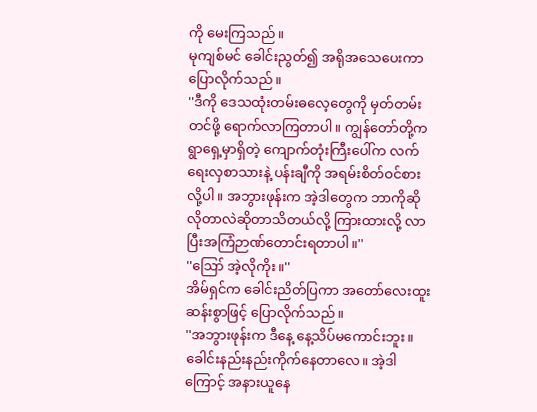ကို မေးကြသည်။
မုကျစ်မင် ခေါင်းညွတ်၍ အရိုအသေပေးကာ ပြောလိုက်သည်။
''ဒီကို ဒေသထုံးတမ်းဓလေ့တွေကို မှတ်တမ်းတင်ဖို့ ရောက်လာကြတာပါ။ ကျွန်တော်တို့က ရွာရှေ့မှာရှိတဲ့ ကျောက်တုံးကြီးပေါ်က လက်ရေးလှစာသားနဲ့ ပန်းချီကို အရမ်းစိတ်ဝင်စားလို့ပါ။ အဘွားဖုန်းက အဲ့ဒါတွေက ဘာကိုဆိုလိုတာလဲဆိုတာသိတယ်လို့ ကြားထားလို့ လာပြီးအကြံဉာဏ်တောင်းရတာပါ။''
''ဪ အဲ့လိုကိုး။''
အိမ်ရှင်က ခေါင်းညိတ်ပြကာ အတော်လေးထူးဆန်းစွာဖြင့် ပြောလိုက်သည်။
''အဘွားဖုန်းက ဒီနေ့ နေ့သိပ်မကောင်းဘူး။ ခေါင်းနည်းနည်းကိုက်နေတာလေ။ အဲ့ဒါကြောင့် အနားယူနေ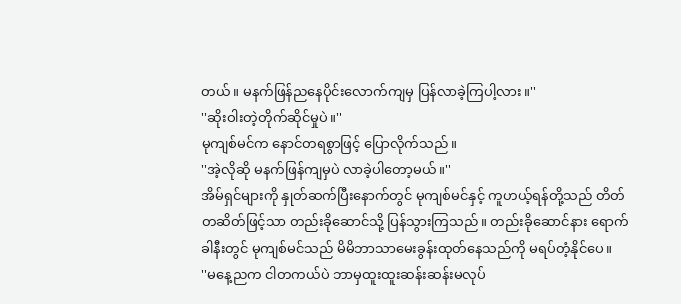တယ်။ မနက်ဖြန်ညနေပိုင်းလောက်ကျမှ ပြန်လာခဲ့ကြပါ့လား။''
''ဆိုးဝါးတဲ့တိုက်ဆိုင်မှုပဲ။''
မုကျစ်မင်က နောင်တရစွာဖြင့် ပြောလိုက်သည်။
''အဲ့လိုဆို မနက်ဖြန်ကျမှပဲ လာခဲ့ပါတော့မယ်။''
အိမ်ရှင်များကို နှုတ်ဆက်ပြီးနောက်တွင် မုကျစ်မင်နှင့် ကူဟယ့်ရန်တို့သည် တိတ်တဆိတ်ဖြင့်သာ တည်းခိုဆောင်သို့ ပြန်သွားကြသည်။ တည်းခိုဆောင်နား ရောက်ခါနီးတွင် မုကျစ်မင်သည် မိမိဘာသာမေးခွန်းထုတ်နေသည်ကို မရပ်တံ့နိုင်ပေ။
''မနေ့ညက ငါတကယ်ပဲ ဘာမှထူးထူးဆန်းဆန်းမလုပ်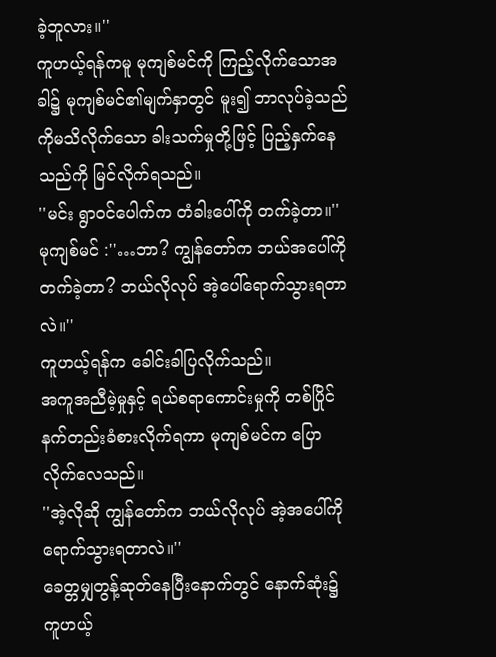ခဲ့ဘူလား။''
ကူဟယ့်ရန်ကမူ မုကျစ်မင်ကို ကြည့်လိုက်သောအခါ၌ မုကျစ်မင်၏မျက်နှာတွင် မူး၍ ဘာလုပ်ခဲ့သည်ကိုမသိလိုက်သော ခါးသက်မှုတို့ဖြင့် ပြည့်နှက်နေသည်ကို မြင်လိုက်ရသည်။
''မင်း ရွာဝင်ပေါက်က တံခါးပေါ်ကို တက်ခဲ့တာ။''
မုကျစ်မင် :''…ဘာ? ကျွန်တော်က ဘယ်အပေါ်ကိုတက်ခဲ့တာ? ဘယ်လိုလုပ် အဲ့ပေါ်ရောက်သွားရတာလဲ။''
ကူဟယ့်ရန်က ခေါင်းခါပြလိုက်သည်။
အကူအညီမဲ့မှုနှင့် ရယ်စရာကောင်းမှုကို တစ်ပြိုင်နက်တည်းခံစားလိုက်ရကာ မုကျစ်မင်က ပြောလိုက်လေသည်။
''အဲ့လိုဆို ကျွန်တော်က ဘယ်လိုလုပ် အဲ့အပေါ်ကို ရောက်သွားရတာလဲ။''
ခေတ္တမျှတွန့်ဆုတ်နေပြီးနောက်တွင် နောက်ဆုံး၌ ကူဟယ့်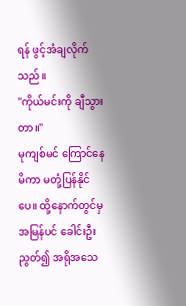ရန် ဖွင့်အံချလိုက်သည်။
''ကိုယ်မင်းကို ချီသွားတာ။''
မုကျစ်မင် ကြောင်နေမိကာ မတုံ့ပြန်နိုင်ပေ။ ထို့နောက်တွင်မှ အမြန်ပင် ခေါင်းဦးညွတ်၍ အရိုအသေ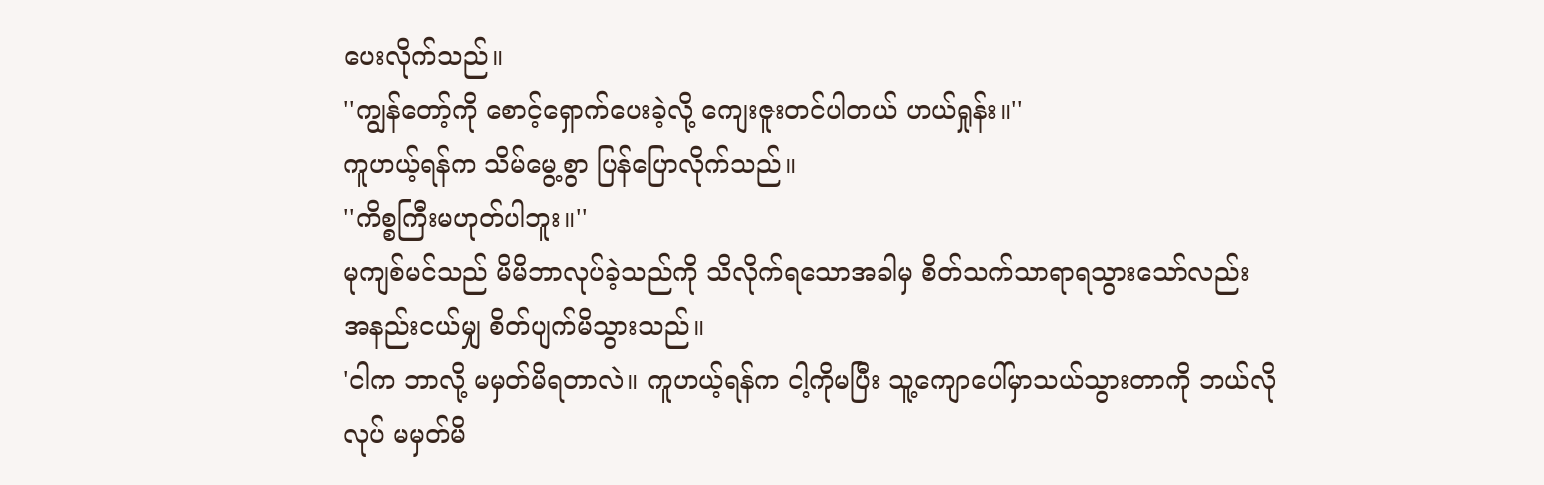ပေးလိုက်သည်။
''ကျွန်တော့်ကို စောင့်ရှောက်ပေးခဲ့လို့ ကျေးဇူးတင်ပါတယ် ဟယ်ရှုန်း။''
ကူဟယ့်ရန်က သိမ်မွေ့စွာ ပြန်ပြောလိုက်သည်။
''ကိစ္စကြီးမဟုတ်ပါဘူး။''
မုကျစ်မင်သည် မိမိဘာလုပ်ခဲ့သည်ကို သိလိုက်ရသောအခါမှ စိတ်သက်သာရာရသွားသော်လည်း အနည်းငယ်မျှ စိတ်ပျက်မိသွားသည်။
'ငါက ဘာလို့ မမှတ်မိရတာလဲ။ ကူဟယ့်ရန်က ငါ့ကိုမပြီး သူ့ကျောပေါ်မှာသယ်သွားတာကို ဘယ်လိုလုပ် မမှတ်မိ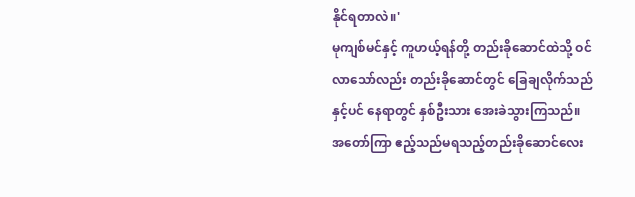နိုင်ရတာလဲ။'
မုကျစ်မင်နှင့် ကူဟယ့်ရန်တို့ တည်းခိုဆောင်ထဲသို့ ဝင်လာသော်လည်း တည်းခိုဆောင်တွင် ခြေချလိုက်သည်နှင့်ပင် နေရာတွင် နှစ်ဦးသား အေးခဲသွားကြသည်။
အတော်ကြာ ဧည့်သည်မရသည့်တည်းခိုဆောင်လေး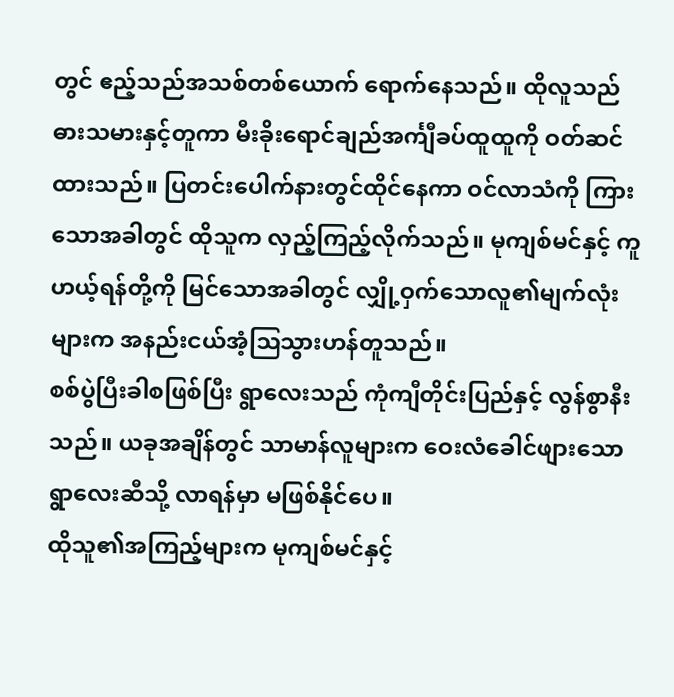တွင် ဧည့်သည်အသစ်တစ်ယောက် ရောက်နေသည်။ ထိုလူသည် ဓားသမားနှင့်တူကာ မီးခိုးရောင်ချည်အင်္ကျီခပ်ထူထူကို ဝတ်ဆင်ထားသည်။ ပြတင်းပေါက်နားတွင်ထိုင်နေကာ ဝင်လာသံကို ကြားသောအခါတွင် ထိုသူက လှည့်ကြည့်လိုက်သည်။ မုကျစ်မင်နှင့် ကူဟယ့်ရန်တို့ကို မြင်သောအခါတွင် လျှို့ဝှက်သောလူ၏မျက်လုံးများက အနည်းငယ်အံ့ဩသွားဟန်တူသည်။
စစ်ပွဲပြီးခါစဖြစ်ပြီး ရွာလေးသည် ကုံကျီတိုင်းပြည်နှင့် လွန်စွာနီးသည်။ ယခုအချိန်တွင် သာမာန်လူများက ဝေးလံခေါင်ဖျားသောရွာလေးဆီသို့ လာရန်မှာ မဖြစ်နိုင်ပေ။
ထိုသူ၏အကြည့်များက မုကျစ်မင်နှင့်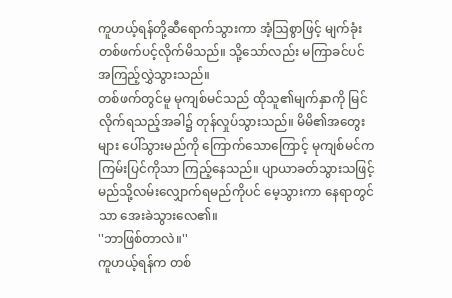ကူဟယ့်ရန်တို့ဆီရောက်သွားကာ အံ့ဩစွာဖြင့် မျက်ခုံးတစ်ဖက်ပင့်လိုက်မိသည်။ သို့သော်လည်း မကြာခင်ပင် အကြည့်လွှဲသွားသည်။
တစ်ဖက်တွင်မူ မုကျစ်မင်သည် ထိုသူ၏မျက်နှာကို မြင်လိုက်ရသည့်အခါ၌ တုန်လှုပ်သွားသည်။ မိမိ၏အတွေးများ ပေါ်သွားမည်ကို ကြောက်သောကြောင့် မုကျစ်မင်က ကြမ်းပြင်ကိုသာ ကြည့်နေသည်။ ပျာယာခတ်သွားသဖြင့် မည်သို့လမ်းလျှောက်ရမည်ကိုပင် မေ့သွားကာ နေရာတွင်သာ အေးခဲသွားလေ၏။
''ဘာဖြစ်တာလဲ။''
ကူဟယ့်ရန်က တစ်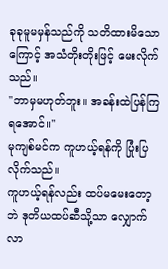ခုခုမူမမှန်သည်ကို သတိထားမိသောကြောင့် အသံတိုးတိုးဖြင့် မေးလိုက်သည်။
''ဘာမှမဟုတ်ဘူး။ အခန်းထဲပြန်ကြရအောင်။''
မုကျစ်မင်က ကူဟယ့်ရန်ကို ပြုံးပြလိုက်သည်။
ကူဟယ့်ရန်လည်း ထပ်မမေးတော့ဘဲ ဒုတိယထပ်ဆီသို့သာ လျှောက်လာ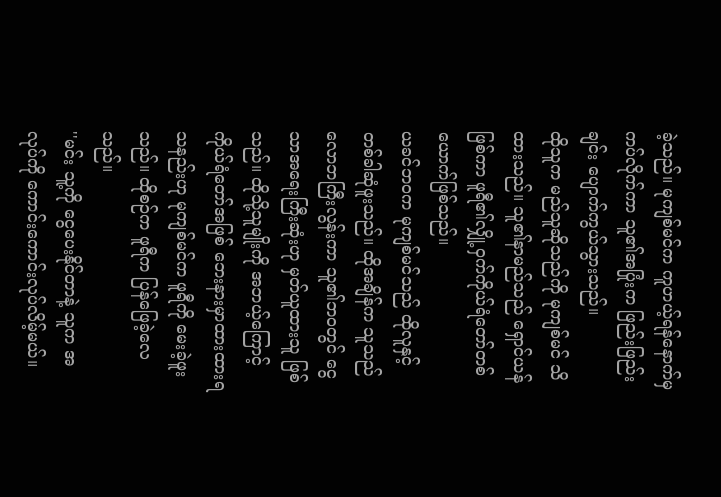ခဲ့သည်။ မုကျစ်မင်က ကူဟယ့်ရန်နောက်မှ ကပ်လိုက်ကာ သူ၏အပြုံးက ဖြည်းဖြည်းချင်း ပျောက်ကွယ်သွားသည်။
ထိုသူက မည်သူဆိုသည်ကို မုကျစ်မင် သိထားသည်။ သူ၏နာမည်သည် ရှောင်ယန်ဖြစ်ကာ ဖူရီ၏လျှို့ဝှက်ကိုယ်ရံတော်တစ်ယောက်ဖြစ်သည်။
ယခင်ဘဝက မုကျစ်မင်သည် ထိုလူနှင့် တစ်ခါဆုံဖူးသည်။ ထိုအချိန်က သူသည် လောဘကြီးလွန်းကာ သူ၏ဘဝတွင် ငွေသာအရေးကြီးဆုံးဟု မှတ်ယူထားသူ ဖြစ်သည်။ ထိုသို့သူမျိုးကို အဘယ့်ကြောင့် ကိုယ်ရံတော်အဖြစ် ဘေးနားမှာထားထားရသနည်းဟု မုကျစ်မင်က ဖူရီကို မေးခဲ့ဖူးသည်။ ထိုစဉ်က ဖူရီက ပြန်ဖြေခဲ့လေသည်။
''မင်း သူ့ကို ငွေပေးနိုင်တာနဲ့ သူက အလုပ်ကို ကောင်းကောင်းလုပ်လိမ့်မယ်။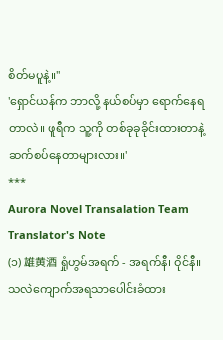စိတ်မပူနဲ့။''
'ရှောင်ယန်က ဘာလို့ နယ်စပ်မှာ ရောက်နေရတာလဲ။ ဖူရီက သူ့ကို တစ်ခုခုခိုင်းထားတာနဲ့ ဆက်စပ်နေတာများလား။'
***
Aurora Novel Transalation Team
Translator's Note
(၁) 雄黄酒 ရှုံဟွမ်အရက် - အရက်နီ၊ ဝိုင်နီ။ သလဲကျောက်အရသာပေါင်းခံထား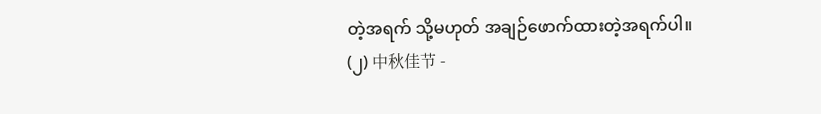တဲ့အရက် သို့မဟုတ် အချဉ်ဖောက်ထားတဲ့အရက်ပါ။
(၂) 中秋佳节 -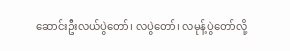ဆောင်းဦးလယ်ပွဲတော်၊ လပွဲတော်၊ လမုန့်ပွဲတော်လို့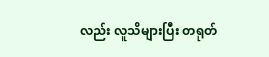လည်း လူသိများပြီး တရုတ်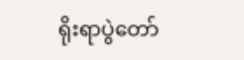ရိုးရာပွဲတော်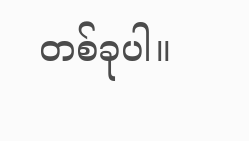တစ်ခုပါ။